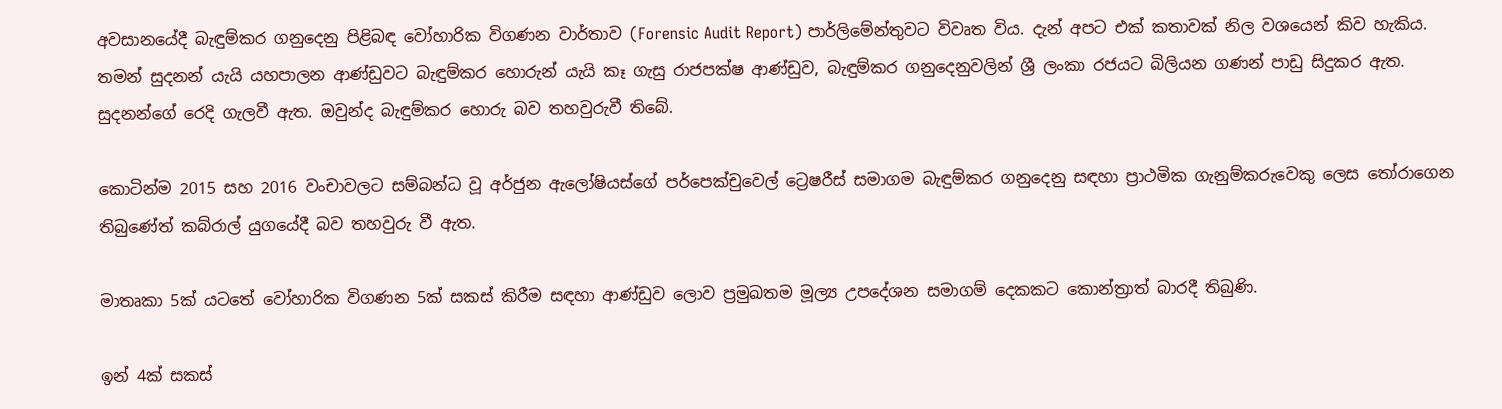අවසානයේදී බැඳුම්කර ගනුදෙනු පිළිබඳ වෝහාරික විගණන වාර්තාව (Forensic Audit Report) පාර්ලිමේන්තුවට විවෘත විය. දැන් අපට එක් කතාවක් නිල වශයෙන් කිව හැකිය. තමන් සුදනන් යැයි යහපාලන ආණ්ඩුවට බැඳුම්කර හොරුන් යැයි කෑ ගැසු රාජපක්ෂ ආණ්ඩුව, බැඳුම්කර ගනුදෙනුවලින් ශ්‍රී ලංකා රජයට බිලියන ගණන් පාඩු සිදුකර ඇත. සුදනන්ගේ රෙදි ගැලවී ඇත. ඔවුන්ද බැඳුම්කර හොරු බව තහවුරුවී තිබේ.

කොටින්ම 2015 සහ 2016 වංචාවලට සම්බන්ධ වූ අර්ජුන ඇලෝෂියස්ගේ පර්පෙක්චුවෙල් ට්‍රෙෂරීස් සමාගම බැඳුම්කර ගනුදෙනු සඳහා ප්‍රාථමික ගැනුම්කරුවෙකු ලෙස තෝරාගෙන තිබුණේත් කබ්රාල් යුගයේදී බව තහවුරු වී ඇත.

මාතෘකා 5ක් යටතේ වෝහාරික විගණන 5ක් සකස් කිරීම සඳහා ආණ්ඩුව ලොව ප්‍රමුඛතම මූල්‍ය උපදේශන සමාගම් දෙකකට කොන්ත්‍රාත් බාරදී තිබුණි.

ඉන් 4ක් සකස්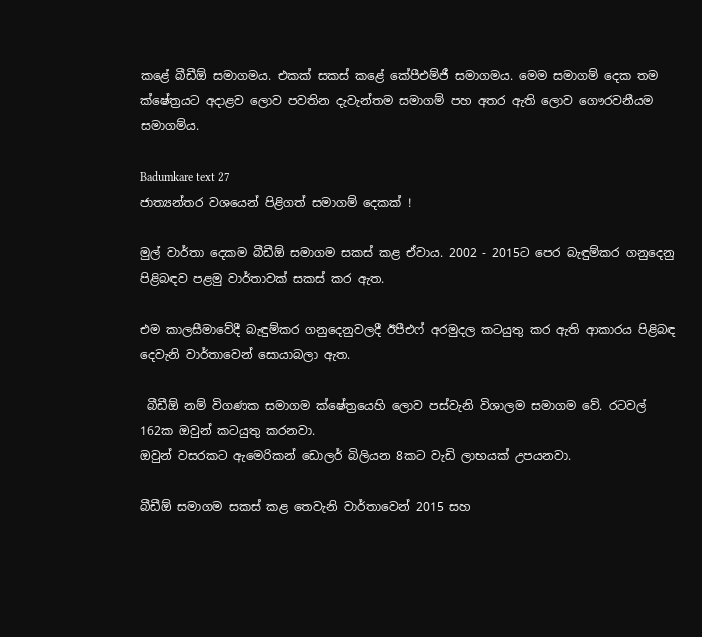කළේ බීඩීඕ සමාගමය. එකක් සකස් කළේ කේපීඑම්ජී සමාගමය. මෙම සමාගම් දෙක තම ක්ෂේත්‍රයට අදාළව ලොව පවතින දැවැන්තම සමාගම් පහ අතර ඇති ලොව ගෞරවනීයම සමාගම්ය.

Badumkare text 27
ජාත්‍යන්තර වශයෙන් පිළිගත් සමාගම් දෙකක් !

මුල් වාර්තා දෙකම බීඩීඕ සමාගම සකස් කළ ඒවාය. 2002 - 2015ට පෙර බැඳුම්කර ගනුදෙනු පිළිබඳව පළමු වාර්තාවක් සකස් කර ඇත.

එම කාලසීමාවේදී බැඳුම්කර ගනුදෙනුවලදී ඊපීඑෆ් අරමුදල කටයුතු කර ඇති ආකාරය පිළිබඳ දෙවැනි වාර්තාවෙන් සොයාබලා ඇත.

 බීඩීඕ නම් විගණක සමාගම ක්ෂේත්‍රයෙහි ලොව පස්වැනි විශාලම සමාගම වේ. රටවල් 162ක ඔවුන් කටයුතු කරනවා.
ඔවුන් වසරකට ඇමෙරිකන් ඩොලර් බිලියන 8කට වැඩි ලාභයක් උපයනවා.

බීඩීඕ සමාගම සකස් කළ තෙවැනි වාර්තාවෙන් 2015 සහ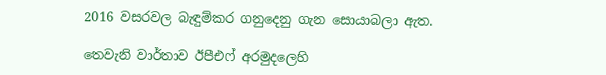2016 වසරවල බැඳුම්කර ගනුදෙනු ගැන සොයාබලා ඇත.

තෙවැනි වාර්තාව ඊපීඑෆ් අරමුදලෙහි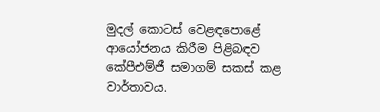මුදල් කොටස් වෙළඳපොළේ ආයෝජනය කිරීම පිළිබඳව කේපීඑම්ජී සමාගම් සකස් කළ වාර්තාවය.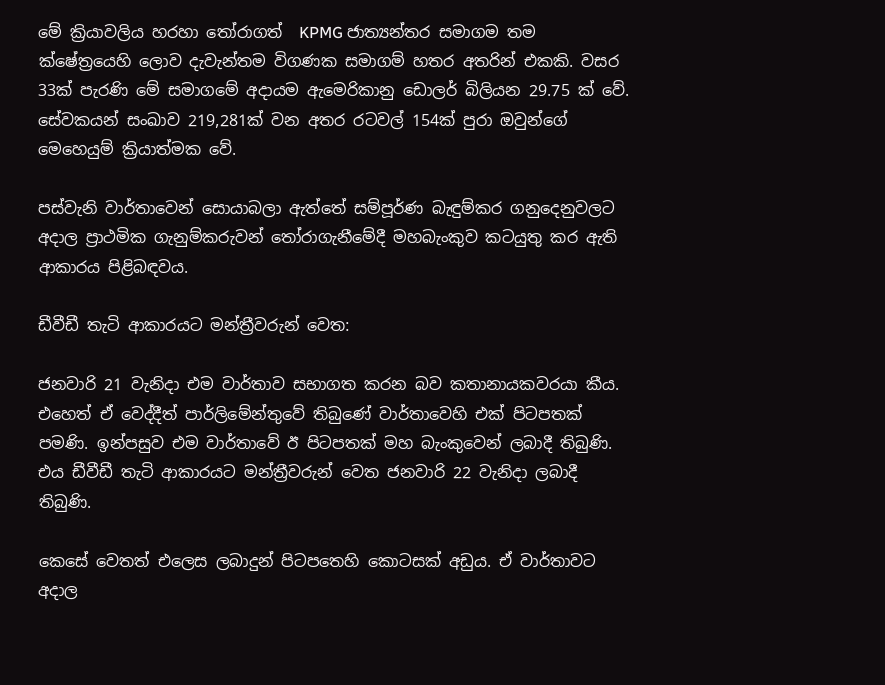මේ ක්‍රියාවලිය හරහා තෝරාගත්  KPMG ජාත්‍යන්තර සමාගම තම ක්ෂේත්‍රයෙහි ලොව දැවැන්තම විගණක සමාගම් හතර අතරින් එකකි. වසර 33ක් පැරණි මේ සමාගමේ අදායම ඇමෙරිකානු ඩොලර් බිලියන 29.75 ක් වේ. සේවකයන් සංඛාව 219,281ක් වන අතර රටවල් 154ක් පුරා ඔවුන්ගේ මෙහෙයුම් ක්‍රියාත්මක වේ.

පස්වැනි වාර්තාවෙන් සොයාබලා ඇත්තේ සම්පූර්ණ බැඳුම්කර ගනුදෙනුවලට අදාල ප්‍රාථමික ගැනුම්කරුවන් තෝරාගැනීමේදී මහබැංකුව කටයුතු කර ඇති ආකාරය පිළිබඳවය.

ඩීවීඩී තැටි ආකාරයට මන්ත්‍රීවරුන් වෙත:

ජනවාරි 21 වැනිදා එම වාර්තාව සභාගත කරන බව කතානායකවරයා කීය. එහෙත් ඒ වෙද්දීත් පාර්ලිමේන්තුවේ තිබුණේ වාර්තාවෙහි එක් පිටපතක් පමණි. ඉන්පසුව එම වාර්තාවේ ඊ පිටපතක් මහ බැංකුවෙන් ලබාදී තිබුණි. එය ඩීවීඩී තැටි ආකාරයට මන්ත්‍රීවරුන් වෙත ජනවාරි 22 වැනිදා ලබාදී තිබුණි.

කෙසේ වෙතත් එලෙස ලබාදුන් පිටපතෙහි කොටසක් අඩුය. ඒ වාර්තාවට අදාල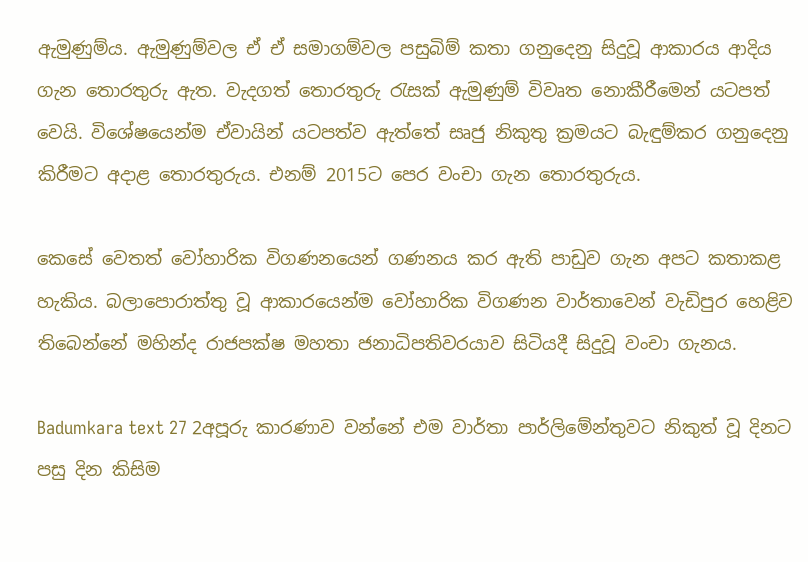ඇමුණුම්ය. ඇමුණුම්වල ඒ ඒ සමාගම්වල පසුබිම් කතා ගනුදෙනු සිදුවූ ආකාරය ආදිය ගැන තොරතුරු ඇත. වැදගත් තොරතුරු රැසක් ඇමුණුම් විවෘත නොකීරීමෙන් යටපත් වෙයි. විශේෂයෙන්ම ඒවායින් යටපත්ව ඇත්තේ සෘජු නිකුතු ක්‍රමයට බැඳුම්කර ගනුදෙනු කිරීමට අදාළ තොරතුරුය. එනම් 2015ට පෙර වංචා ගැන තොරතුරුය.

කෙසේ වෙතත් වෝහාරික විගණනයෙන් ගණනය කර ඇති පාඩුව ගැන අපට කතාකළ හැකිය. බලාපොරාත්තු වූ ආකාරයෙන්ම වෝහාරික විගණන වාර්තාවෙන් වැඩිපුර හෙළිව තිබෙන්නේ මහින්ද රාජපක්ෂ මහතා ජනාධිපතිවරයාව සිටියදී සිදුවූ වංචා ගැනය.

Badumkara text 27 2අපූරු කාරණාව වන්නේ එම වාර්තා පාර්ලිමේන්තුවට නිකුත් වූ දිනට පසු දින කිසිම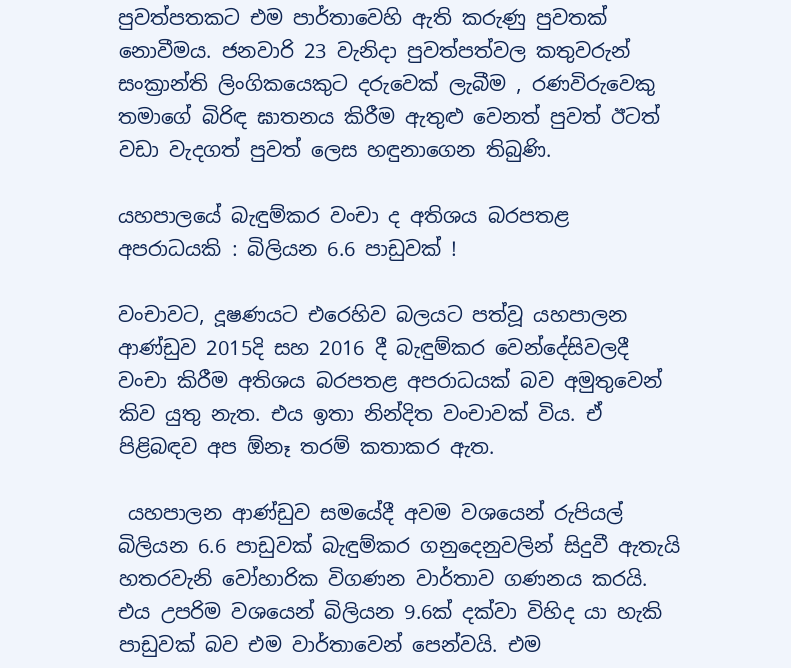පුවත්පතකට එම පාර්තාවෙහි ඇති කරුණු පුවතක් නොවීමය. ජනවාරි 23 වැනිදා පුවත්පත්වල කතුවරුන් සංක්‍රාන්ති ලිංගිකයෙකුට දරුවෙක් ලැබීම , රණවිරුවෙකු තමාගේ බිරිඳ ඝාතනය කිරීම ඇතුළු වෙනත් පුවත් ඊටත් වඩා වැදගත් පුවත් ලෙස හඳුනාගෙන තිබුණි.

යහපාලයේ බැඳුම්කර වංචා ද අතිශය බරපතළ අපරාධයකි : බිලියන 6.6 පාඩුවක් !

වංචාවට, දූෂණයට එරෙහිව බලයට පත්වූ යහපාලන ආණ්ඩුව 2015දි සහ 2016 දී බැඳුම්කර වෙන්දේසිවලදී වංචා කිරීම අතිශය බරපතළ අපරාධයක් බව අමුතුවෙන් කිව යුතු නැත. එය ඉතා නින්දිත වංචාවක් විය. ඒ පිළිබඳව අප ඕනෑ තරම් කතාකර ඇත.

 යහපාලන ආණ්ඩුව සමයේදී අවම වශයෙන් රුපියල් බිලියන 6.6 පාඩුවක් බැඳුම්කර ගනුදෙනුවලින් සිදුවී ඇතැයි හතරවැනි වෝහාරික විගණන වාර්තාව ගණනය කරයි. එය උපරිම වශයෙන් බිලියන 9.6ක් දක්වා විහිද යා හැකි පාඩුවක් බව එම වාර්තාවෙන් පෙන්වයි. එම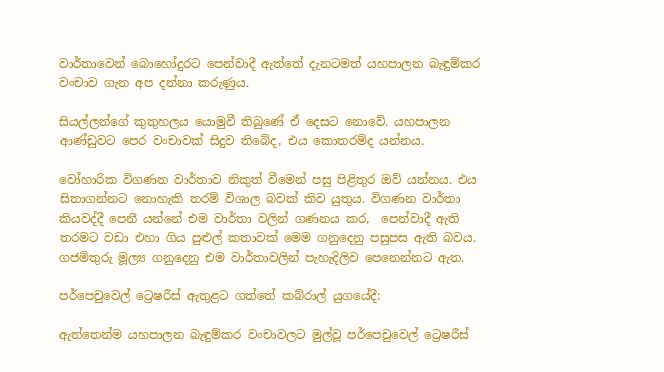වාර්තාවෙන් බොහෝදුරට පෙන්වාදී ඇත්තේ දැනටමත් යහපාලන බැඳුම්කර වංචාව ගැන අප දන්නා කරුණුය.

සියල්ලන්ගේ කුතුහලය යොමුවී තිබුණේ ඒ දෙසට නොවේ. යහපාලන ආණ්ඩුවට පෙර වංචාවක් සිදුව තිබේද, එය කොතරම්ද යන්නය.

වෝහාරික විගණන වාර්තාව නිකුත් වීමෙන් පසු පිළිතුර ඔව් යන්නය. එය සිතාගන්නට නොහැකි තරම් විශාල බවක් කිව යුතුය. විගණන වාර්තා කියවද්දී පෙනී යන්නේ එම වාර්තා වලින් ගණනය කර,  පෙන්වාදී ඇති තරමට වඩා එහා ගිය පුළුල් කතාවක් මෙම ගනුදෙනු පසුපස ඇති බවය.  ගජමිතුරු මූල්‍ය ගනුදෙනු එම වාර්තාවලින් පැහැදිලිව පෙනෙන්නට ඇත.

පර්පෙචුවෙල් ට්‍රෙෂරීස් ඇතුළට ගත්තේ කබ්රාල් යුගයේදී:

ඇත්තෙන්ම යහපාලන බැඳුම්කර වංචාවලට මුල්වූ පර්පෙචුවෙල් ට්‍රෙෂරීස්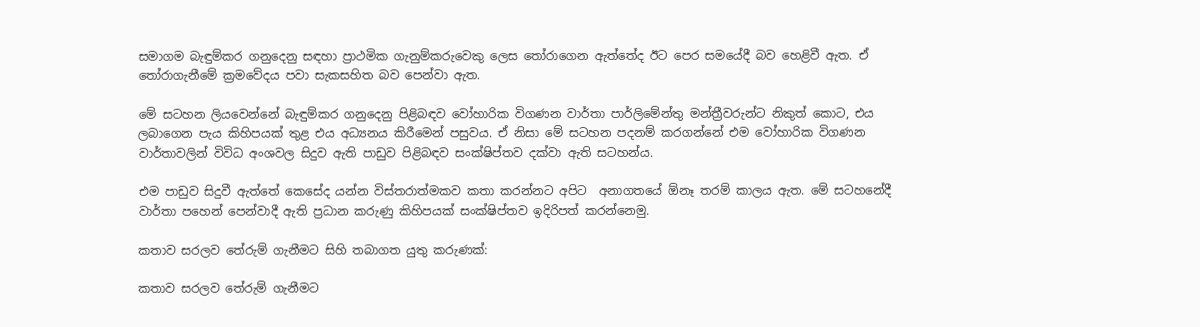සමාගම බැඳුම්කර ගනුදෙනු සඳහා ප්‍රාථමික ගැනුම්කරුවෙකු ලෙස තෝරාගෙන ඇත්තේද ඊට පෙර සමයේදී බව හෙළිවී ඇත. ඒ තෝරාගැනීමේ ක්‍රමවේදය පවා සැකසහිත බව පෙන්වා ඇත.

මේ සටහන ලියවෙන්නේ බැඳුම්කර ගනුදෙනු පිළිබඳව වෝහාරික විගණන වාර්තා පාර්ලිමේන්තු මන්ත්‍රීවරුන්ට නිකුත් කොට, එය ලබාගෙන පැය කිහිපයක් තුළ එය අධ්‍යනය කිරීමෙන් පසුවය. ඒ නිසා මේ සටහන පදනම් කරගන්නේ එම වෝහාරික විගණන වාර්තාවලින් විවිධ අංශවල සිදුව ඇති පාඩුව පිළිබඳව සංක්ෂිප්තව දක්වා ඇති සටහන්ය.

එම පාඩුව සිදුවී ඇත්තේ කෙසේද යන්න විස්තරාත්මකව කතා කරන්නට අපිට  අනාගතයේ ඕනෑ තරම් කාලය ඇත. මේ සටහනේදී වාර්තා පහෙන් පෙන්වාදී ඇති ප්‍රධාන කරුණු කිහිපයක් සංක්ෂිප්තව ඉදිරිපත් කරන්නෙමු.

කතාව සරලව තේරුම් ගැනීමට සිහි තබාගත යුතු කරුණක්:

කතාව සරලව තේරුම් ගැනීමට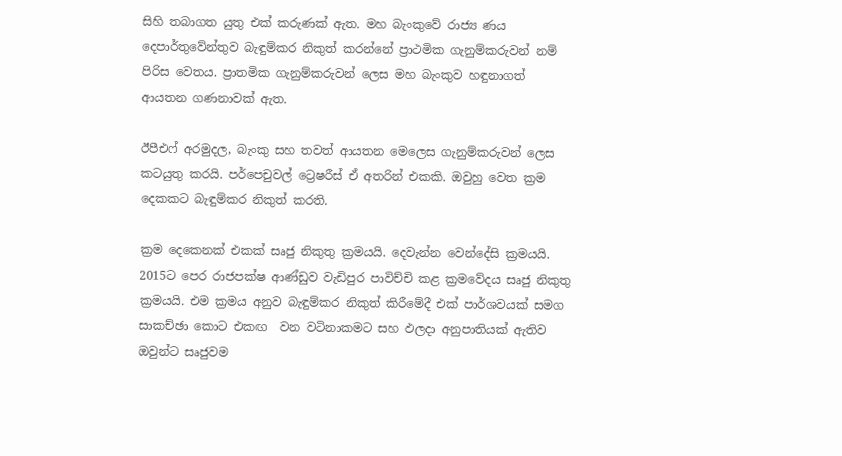සිහි තබාගත යුතු එක් කරුණක් ඇත. මහ බැංකුවේ රාජ්‍ය ණය දෙපාර්තුවේන්තුව බැඳුම්කර නිකුත් කරන්නේ ප්‍රාථමික ගැනුම්කරුවන් නම් පිරිස වෙතය. ප්‍රාතමික ගැනුම්කරුවන් ලෙස මහ බැංකුව හඳුනාගත් ආයතන ගණනාවක් ඇත.

ඊපීඑෆ් අරමුදල, බැංකු සහ තවත් ආයතන මෙලෙස ගැනුම්කරුවන් ලෙස කටයුතු කරයි. පර්පෙචුවල් ට්‍රෙෂරීස් ඒ අතරින් එකකි. ඔවුහු වෙත ක්‍රම දෙකකට බැඳුම්කර නිකුත් කරති.

ක්‍රම දෙකෙනක් එකක් සෘජු නිකුතු ක්‍රමයයි. දෙවැන්න වෙන්දේසි ක්‍රමයයි. 2015ට පෙර රාජපක්ෂ ආණ්ඩුව වැඩිපුර පාවිච්චි කළ ක්‍රමවේදය සෘජු නිකුතු ක්‍රමයයි. එම ක්‍රමය අනුව බැඳුම්කර නිකුත් කිරීමේදී එක් පාර්ශවයක් සමග සාකච්ඡා කොට එකඟ  වන වටිනාකමට සහ ඵලදා අනුපාතියක් ඇතිව ඔවුන්ට සෘජුවම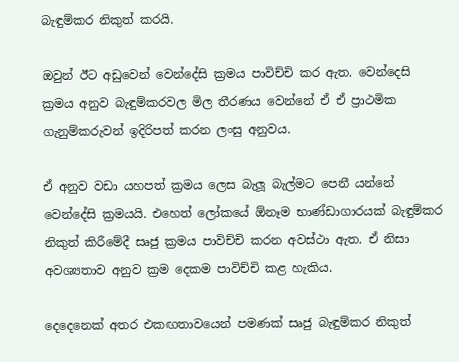බැඳුම්කර නිකුත් කරයි.

ඔවුන් ඊට අඩුවෙන් වෙන්දේසි ක්‍රමය පාවිච්චි කර ඇත. වෙන්දෙසි ක්‍රමය අනුව බැඳුම්කරවල මිල තීරණය වෙන්නේ ඒ ඒ ප්‍රාථමික ගැනුම්කරුවන් ඉදිරිපත් කරන ලංසු අනුවය.

ඒ අනුව වඩා යහපත් ක්‍රමය ලෙස බැලූ බැල්මට පෙනී යන්නේ වෙන්දේසි ක්‍රමයයි. එහෙත් ලෝකයේ ඕනෑම භාණ්ඩාගාරයක් බැඳුම්කර නිකුත් කිරීමේදී සෘජු ක්‍රමය පාවිච්චි කරන අවස්ථා ඇත. ඒ නිසා අවශ්‍යතාව අනුව ක්‍රම දෙකම පාවිච්චි කළ හැකිය.

දෙදෙනෙක් අතර එකඟතාවයෙන් පමණක් සෘජු බැඳුම්කර නිකුත්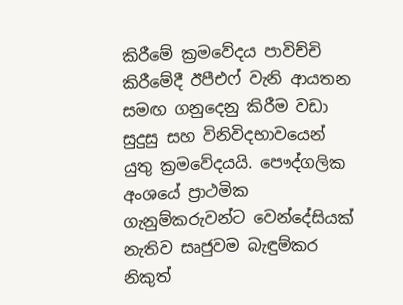කිරීමේ ක්‍රමවේදය පාවිච්චි කිරීමේදී ඊපීඑෆ් වැනි ආයතන සමඟ ගනුදෙනු කිරීම වඩා සුදුසු සහ විනිවිදභාවයෙන් යුතු ක්‍රමවේදයයි. පෞද්ගලික අංශයේ ප්‍රාථමික ගැනුම්කරුවන්ට වෙන්දේසියක් නැතිව සෘජුවම බැඳුම්කර නිකුත්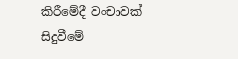කිරීමේදී වංචාවක් සිදුවීමේ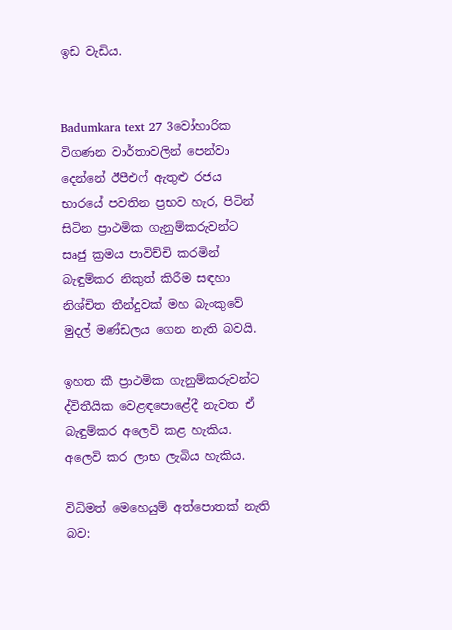ඉඩ වැඩිය.


Badumkara text 27 3වෝහාරික විගණන වාර්තාවලින් පෙන්වා දෙන්නේ ඊපීඑෆ් ඇතුළු රජය භාරයේ පවතින ප්‍රභව හැර, පිටින් සිටින ප්‍රාථමික ගැනුම්කරුවන්ට සෘජු ක්‍රමය පාවිච්චි කරමින් බැඳුම්කර නිකුත් කිරීම සඳහා නිශ්චිත තීන්දුවක් මහ බැංකුවේ මුදල් මණ්ඩලය ගෙන නැති බවයි.

ඉහත කී ප්‍රාථමික ගැනුම්කරුවන්ට ද්විතීයික වෙළඳපොළේදී නැවත ඒ බැඳුම්කර අලෙවි කළ හැකිය. අලෙවි කර ලාභ ලැබිය හැකිය.

විධිමත් මෙහෙයුම් අත්පොතක් නැති බව: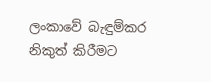ලංකාවේ බැඳුම්කර නිකුත් කිරීමට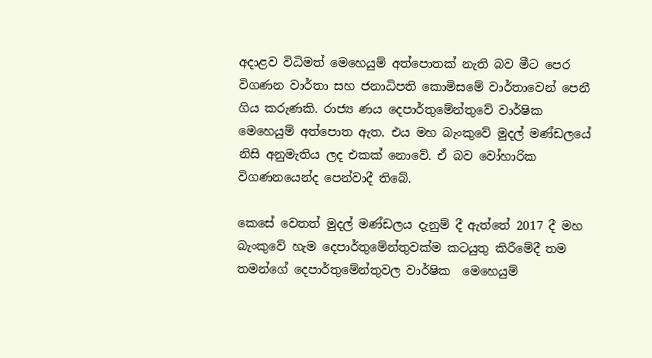අදාළව විධිමත් මෙහෙයුම් අත්පොතක් නැති බව මීට පෙර විගණන වාර්තා සහ ජනාධිපති කොමිසමේ වාර්තාවෙන් පෙනී ගිය කරුණකි. රාජ්‍ය ණය දෙපාර්තුමේන්තුවේ වාර්ෂික මෙහෙයුම් අත්පොත ඇත. එය මහ බැංකුවේ මුදල් මණ්ඩලයේ නිසි අනුමැතිය ලද එකක් නොවේ. ඒ බව වෝහාරික විගණනයෙන්ද පෙන්වාදී තිබේ.

කෙසේ වෙතත් මුදල් මණ්ඩලය දැනුම් දී ඇත්තේ 2017 දී මහ බැංකුවේ හැම දෙපාර්තුමේන්තුවක්ම කටයුතු කිරීමේදී තම තමන්ගේ දෙපාර්තුමේන්තුවල වාර්ෂික  මෙහෙයුම්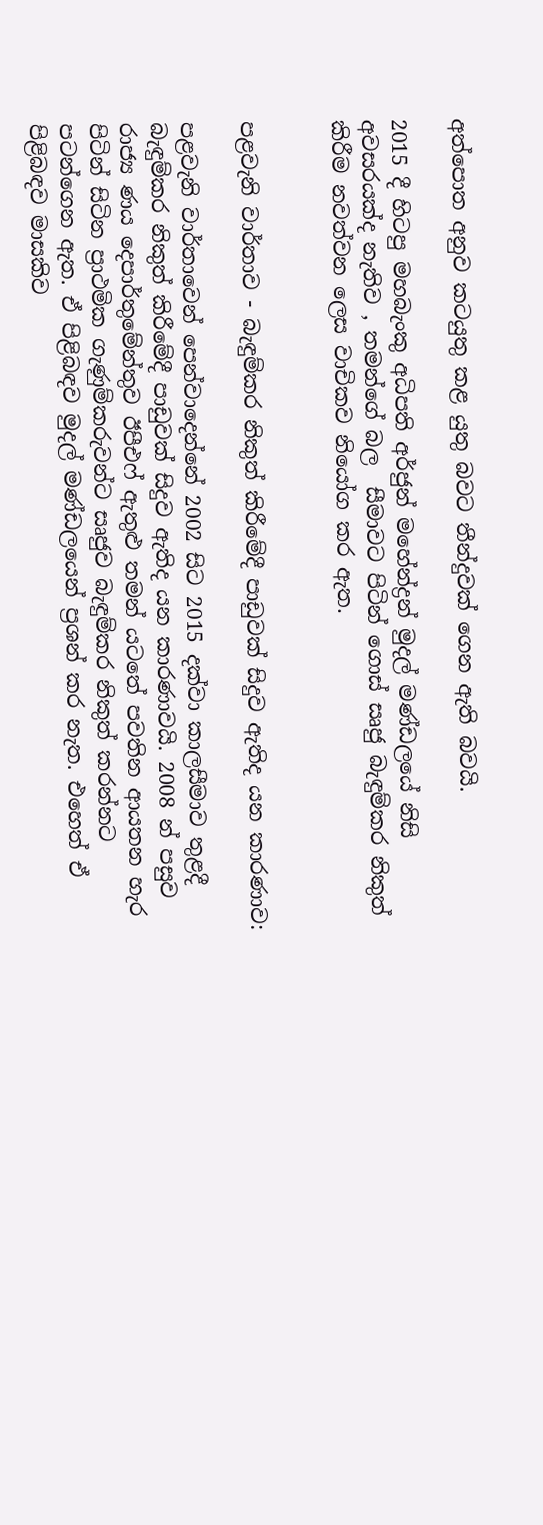අත්පොත අනුව කටයුතු කළ යුතු බවට තීන්දුවක් ගෙන ඇති බවයි.

2015 දී හිටපු මහබැංකු අධිපති අර්ජුන් මහේන්ද්‍රන් මුදල් මණ්ඩලයේ නිසි අවසරයක්ද නැතිව , තමන්ගේ බල  සීමාවට පිටින් ගොස් සෘජු බැඳුම්කර නිකුත් කිරීම නවත්වන ලෙස වාචිකව නියෝග කර ඇත.


පළවැනි වාර්තාව - බැඳුම්කර නිකුත් කිරීමේදී පාඩුවක් සිදුව ඇතිද යන කාරණාව:

පළවැනි වාර්තාවෙන් පෙන්වාදෙන්නේ 2002 සිට 2015 දක්වා කාලසීමාව තුළදී බැඳුම්කර නිකුත් කිරීමේදී පාඩුවක් සිදුව ඇතිද යන කාරණාවයි. 2008 න් පසුව රාජ්‍ය ණය දෙපාර්තුමේන්තුව ඊපීඑෆ් ඇතුළු තමන් යටතේ පවතින ආයතන හැර පිටින් සිටින ප්‍රාථමික ගැණුම්කරුවන්ට සෘජුව බැඳුම්කර නිකුත් කරන්නට පටන්ගෙන ඇත. ඒ පිළිබඳව මුදල් මණ්ඩලයෙන් ප්‍රශන් කර නැත. එහෙත් ඒ පිළිබඳව මාසකිව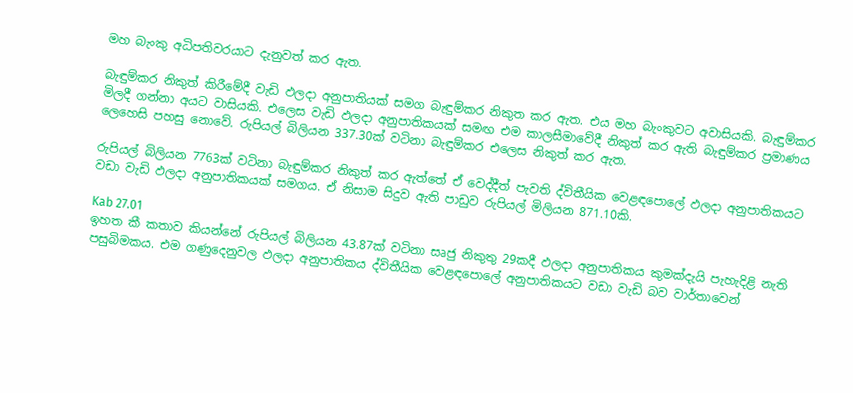මහ බැංකු අධිපතිවරයාට දැනුවත් කර ඇත.

බැඳුම්කර නිකුත් කිරීමේදී වැඩි ඵලදා අනුපාතියක් සමග බැඳුම්කර නිකුත කර ඇත. එය මහ බැංකුවට අවාසියකි. බැඳුම්කර මිලදී ගන්නා අයට වාසියකි. එලෙස වැඩි ඵලදා අනුපාතිකයක් සමඟ එම කාලසීමාවේදී නිකුත් කර ඇති බැඳුම්කර ප්‍රමාණය ලෙහෙසි පහසු නොවේ. රුපියල් බිලියන 337.30ක් වටිනා බැඳුම්කර එලෙස නිකුත් කර ඇත.

රුපියල් බිලියන 7763ක් වටිනා බැඳුම්කර නිකුත් කර ඇත්තේ ඒ වෙද්දීත් පැවති ද්විතීයික වෙළඳපොලේ ඵලදා අනුපාතිකයට වඩා වැඩි ඵලදා අනුපාතිකයක් සමගය. ඒ නිසාම සිදුව ඇති පාඩුව රුපියල් මිලියන 871.10කි.

Kab 27.01
ඉහත කී කතාව කියන්නේ රුපියල් බිලියන 43.87ක් වටිනා සෘජු නිකුතු 29කදී ඵලදා අනුපාතිකය කුමක්දැයි පැහැදිළි නැති පසුබිමකය. එම ගණුදෙනුවල ඵලදා අනුපාතිකය ද්විතීයික වෙළඳපොලේ අනුපාතිකයට වඩා වැඩි බව වාර්තාවෙන්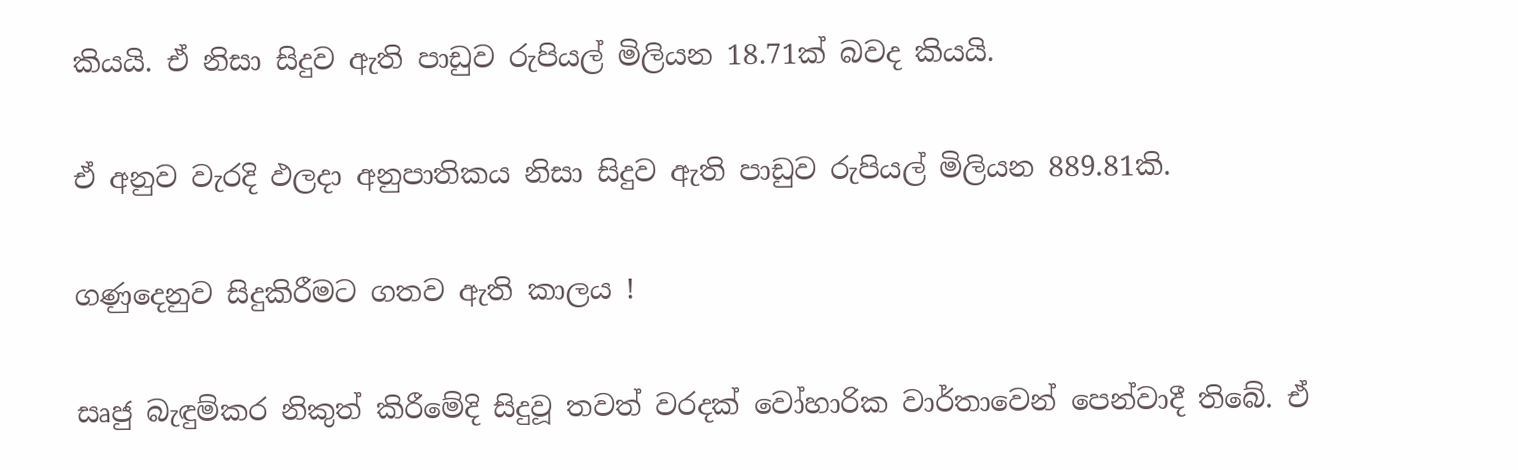කියයි. ඒ නිසා සිදුව ඇති පාඩුව රුපියල් මිලියන 18.71ක් බවද කියයි.

ඒ අනුව වැරදි ඵලදා අනුපාතිකය නිසා සිදුව ඇති පාඩුව රුපියල් මිලියන 889.81කි.

ගණුදෙනුව සිදුකිරීමට ගතව ඇති කාලය !

සෘජු බැඳුම්කර නිකුත් කිරීමේදි සිදුවූ තවත් වරදක් වෝහාරික වාර්තාවෙන් පෙන්වාදී තිබේ. ඒ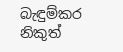බැඳුම්කර නිකුත්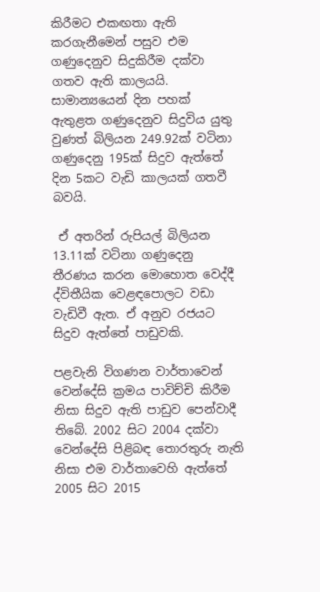කිරීමට එකඟතා ඇති කරගැනීමෙන් පසුව එම ගණුදෙනුව සිදුකිරීම දක්වා ගතව ඇති කාලයයි. සාමාන්‍යයෙන් දින පහක්  ඇතුළත ගණුදෙනුව සිදුවිය යුතු වුණත් බිලියන 249.92ක් වටිනා ගණුදෙනු 195ක් සිදුව ඇත්තේ දින 5කට වැඩි කාලයක් ගතවී බවයි.

 ඒ අතරින් රුපියල් බිලියන 13.11ක් වටිනා ගණුදෙනු තීරණය කරන මොහොත වෙද්දී ද්විතීයික වෙළඳපොලට වඩා වැඩිවී ඇත. ඒ අනුව රජයට සිදුව ඇත්තේ පාඩුවකි.

පළවැනි විගණන වාර්තාවෙන් වෙන්දේසි ක්‍රමය පාවිච්චි කිරීම නිසා සිදුව ඇති පාඩුව පෙන්වාදී තිබේ. 2002 සිට 2004 දක්වා වෙන්දේසි පිළිබඳ තොරතුරු නැති නිසා එම වාර්තාවෙහි ඇත්තේ 2005 සිට 2015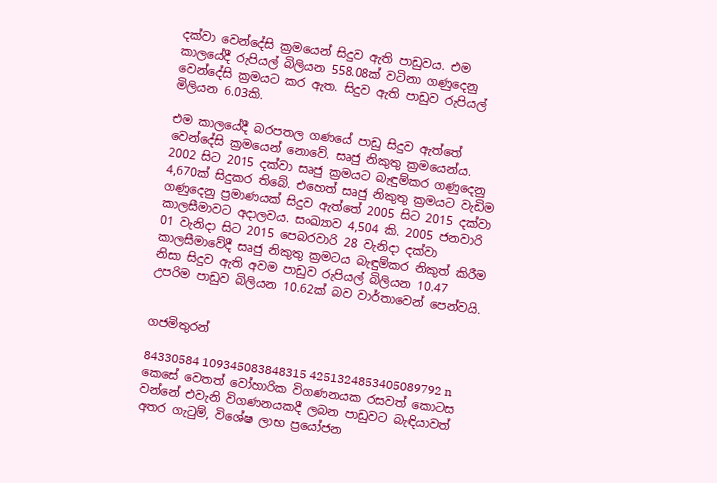දක්වා වෙන්දේසි ක්‍රමයෙන් සිදුව ඇති පාඩුවය. එම කාලයේදී රුපියල් බිලියන 558.08ක් වටිනා ගණුදෙනු වෙන්දේසි ක්‍රමයට කර ඇත. සිදුව ඇති පාඩුව රුපියල් මිලියන 6.03කි.

එම කාලයේදී බරපතල ගණයේ පාඩු සිදුව ඇත්තේ වෙන්දේසි ක්‍රමයෙන් නොවේ. සෘජු නිකුතු ක්‍රමයෙන්ය. 2002 සිට 2015 දක්වා සෘජු ක්‍රමයට බැඳුම්කර ගණුදෙනු 4,670ක් සිදුකර තිබේ. එහෙත් සෘජු නිකුතු ක්‍රමයට වැඩිම ගණුදෙනු ප්‍රමාණයක් සිදුව ඇත්තේ 2005 සිට 2015 දක්වා කාලසීමාවට අදාලවය. සංඛ්‍යාව 4,504 කි. 2005 ජනවාරි 01 වැනිදා සිට 2015 පෙබරවාරි 28 වැනිදා දක්වා කාලසීමාවේදී සෘජු නිකුතු ක්‍රමටය බැඳුම්කර නිකුත් කිරීම නිසා සිදුව ඇති අවම පාඩුව රුපියල් බිලියන 10.47 උපරිම පාඩුව බිලියන 10.62ක් බව වාර්තාවෙන් පෙන්වයි.


ගජමිතුරන්

84330584 109345083848315 4251324853405089792 n
කෙසේ වෙතත් වෝහාරික විගණනයක රසවත් කොටස වන්නේ එවැනි විගණනයකදී ලබන පාඩුවට බැඳියාවත් අතර ගැටුම්, විශේෂ ලාභ ප්‍රයෝජන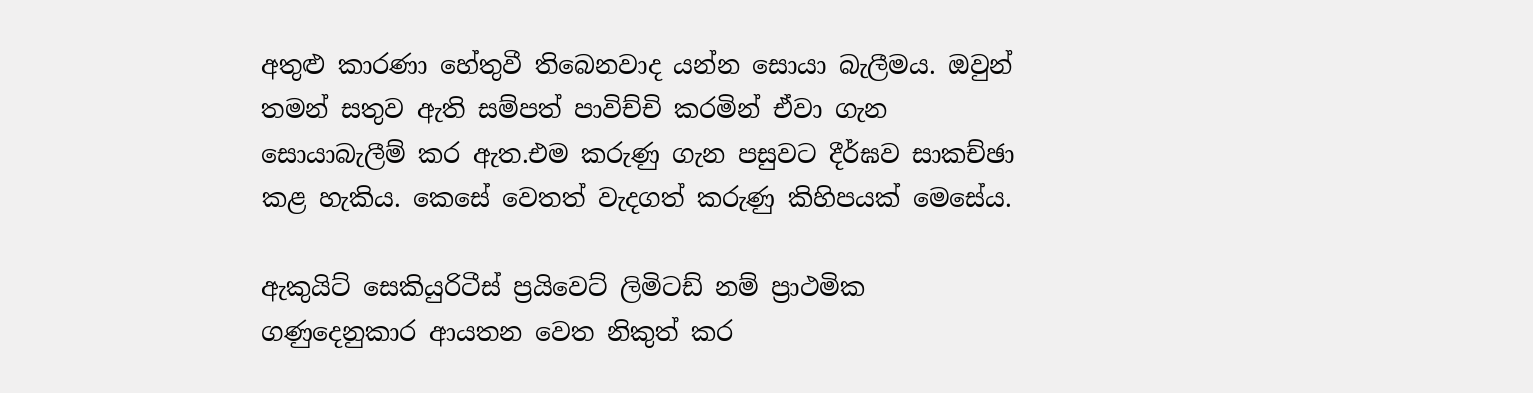අතුළු කාරණා හේතුවී තිබෙනවාද යන්න සොයා බැලීමය. ඔවුන් තමන් සතුව ඇති සම්පත් පාවිච්චි කරමින් ඒවා ගැන සොයාබැලීම් කර ඇත.එම කරුණු ගැන පසුවට දීර්ඝව සාකච්ඡා කළ හැකිය. කෙසේ වෙතත් වැදගත් කරුණු කිහිපයක් මෙසේය.

ඇකුයිට් සෙකියුරිටීස් ප්‍රයිවෙට් ලිමිටඩ් නම් ප්‍රාථමික ගණුදෙනුකාර ආයතන වෙත නිකුත් කර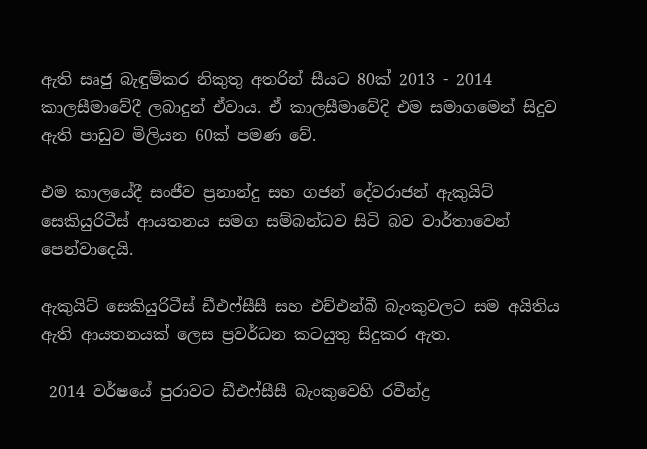ඇති සෘජු බැඳුම්කර නිකුතු අතරින් සීයට 80ක් 2013 - 2014 කාලසීමාවේදී ලබාදුන් ඒවාය. ඒ කාලසීමාවේදි එම සමාගමෙන් සිදුව ඇති පාඩුව මිලියන 60ක් පමණ වේ.

එම කාලයේදී සංජීව ප්‍රනාන්දු සහ ගජන් දේවරාජන් ඇකුයිට් සෙකියුරිටීස් ආයතනය සමග සම්බන්ධව සිටි බව වාර්තාවෙන් පෙන්වාදෙයි.

ඇකුයිට් සෙකියුරිටීස් ඩීඑෆ්සීසී සහ එච්එන්බී බැංකුවලට සම අයිතිය ඇති ආයතනයක් ලෙස ප්‍රවර්ධන කටයුතු සිදුකර ඇත.

 2014 වර්ෂයේ පුරාවට ඩීඑෆ්සීසී බැංකුවෙහි රවීන්ද්‍ර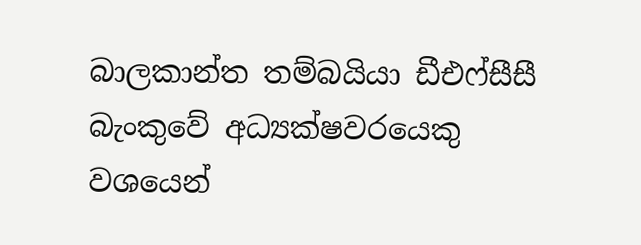බාලකාන්ත තම්බයියා ඩීඑෆ්සීසී බැංකුවේ අධ්‍යක්ෂවරයෙකු වශයෙන්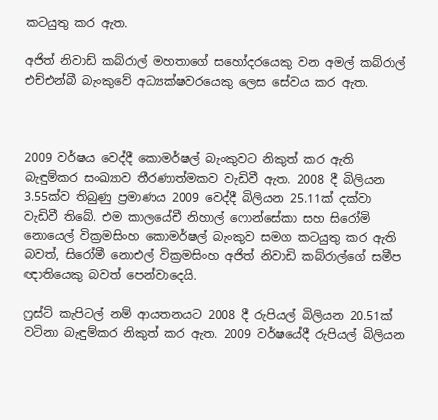කටයුතු කර ඇත.

අජිත් නිවාඩ් කබ්රාල් මහතාගේ සහෝදරයෙකු වන අමල් කබ්රාල් එච්එන්බී බැංකුවේ අධ්‍යක්ෂවරයෙකු ලෙස සේවය කර ඇත.



2009 වර්ෂය වෙද්දී කොමර්ෂල් බැංකුවට නිකුත් කර ඇති බැඳුම්කර සංඛ්‍යාව තීරණාත්මකව වැඩිවී ඇත. 2008 දී බිලියන 3.55ක්ව තිබුණු ප්‍රමාණය 2009 වෙද්දී බිලියන 25.11ක් දක්වා වැඩිවී තිබේ. එම කාලයේචී නිහාල් ෆොන්සේකා සහ සිරෝමි නොයෙල් වික්‍රමසිංහ කොමර්ෂල් බැංකුව සමග කටයුතු කර ඇති බවත්, සිරෝමී නොඑල් වික්‍රමසිංහ අජිත් නිවාඩි කබ්රාල්ගේ සමීප ඥාතියෙකු බවත් පෙන්වාදෙයි.

ෆ්‍රස්ට් කැපිටල් නම් ආයතනයට 2008 දී රුපියල් බිලියන 20.51ක් වටිනා බැඳුම්කර නිකුත් කර ඇත. 2009 වර්ෂයේදී රුපියල් බිලියන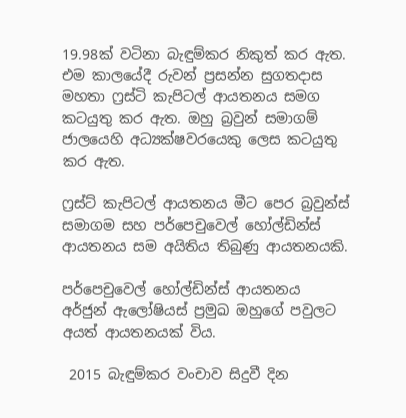19.98ක් වටිනා බැඳුම්කර නිකුත් කර ඇත. එම කාලයේදී රුවන් ප්‍රසන්න සුගතදාස මහතා ෆ්‍රස්ටි කැපිටල් ආයතනය සමග කටයුතු කර ඇත. ඔහු බ්‍රවුන් සමාගම් ජාලයෙහි අධ්‍යක්ෂවරයෙකු ලෙස කටයුතු කර ඇත.

ෆ්‍රස්ට් කැපිටල් ආයතනය මීට පෙර බ්‍රවුන්ස් සමාගම සහ පර්පෙචුවෙල් හෝල්ඩින්ස් ආයතනය සම අයිතිය තිබුණු ආයතනයකි.

පර්පෙචුවෙල් හෝල්ඩින්ස් ආයතනය අර්ජුන් ඇලෝෂියස් ප්‍රමුඛ ඔහුගේ පවුලට අයත් ආයතනයක් විය.

 2015 බැඳුම්කර වංචාව සිදුවී දින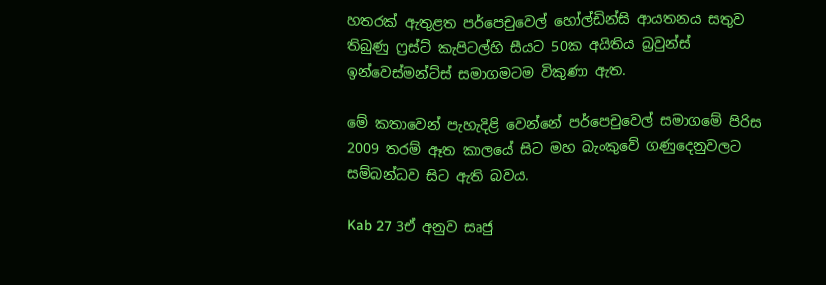හතරක් ඇතුළත පර්පෙචුවෙල් හෝල්ඩින්සි ආයතනය සතුව තිබුණු ෆ්‍රස්ට් කැපිටල්හි සීයට 50ක අයිතිය බ්‍රවුන්ස් ඉන්වෙස්මන්ට්ස් සමාගමටම විකුණා ඇත.

මේ කතාවෙන් පැහැදිළි වෙන්නේ පර්පෙචුවෙල් සමාගමේ පිරිස 2009 තරම් ඈත කාලයේ සිට මහ බැංකුවේ ගණුදෙනුවලට සම්බන්ධව සිට ඇති බවය.

Kab 27 3ඒ අනුව සෘජු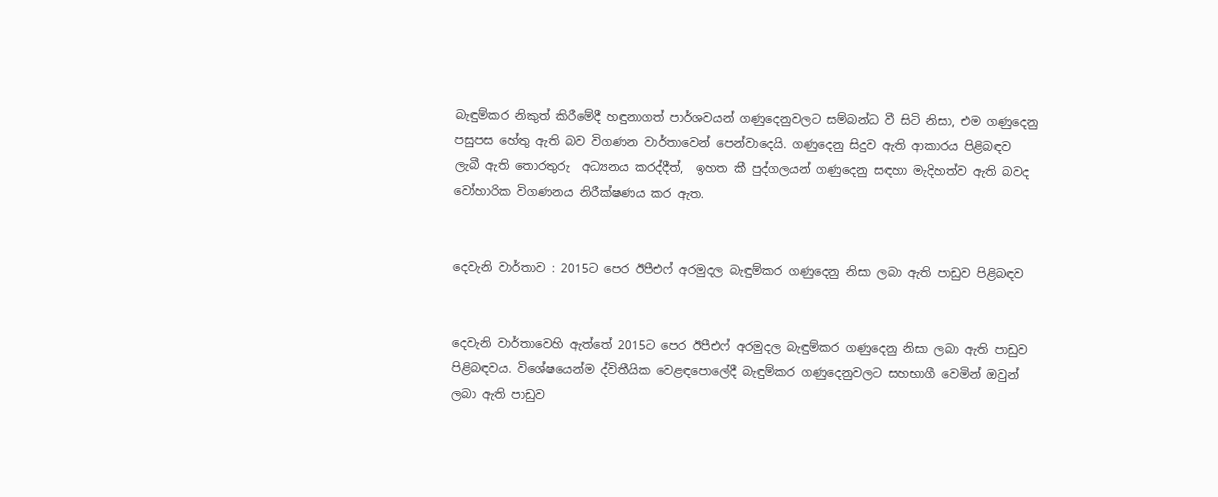බැඳුම්කර නිකුත් කිරීමේදී හඳුනාගත් පාර්ශවයන් ගණුදෙනුවලට සම්බන්ධ වී සිටි නිසා, එම ගණුදෙනු පසුපස හේතු ඇති බව විගණන වාර්තාවෙන් පෙන්වාදෙයි. ගණුදෙනු සිදුව ඇති ආකාරය පිළිබඳව ලැබී ඇති තොරතුරු  අධ්‍යනය කරද්දීත්,  ඉහත කී පුද්ගලයන් ගණුදෙනු සඳහා මැදිහත්ව ඇති බවද වෝහාරික විගණනය නිරීක්ෂණය කර ඇත.


දෙවැනි වාර්තාව : 2015ට පෙර ඊපීඑෆ් අරමුදල බැඳුම්කර ගණුදෙනු නිසා ලබා ඇති පාඩුව පිළිබඳව


දෙවැනි වාර්තාවෙහි ඇත්තේ 2015ට පෙර ඊපීඑෆ් අරමුදල බැඳුම්කර ගණුදෙනු නිසා ලබා ඇති පාඩුව පිළිබඳවය. විශේෂයෙන්ම ද්විතීයික වෙළඳපොලේදී බැඳුම්කර ගණුදෙනුවලට සහභාගී වෙමින් ඔවුන් ලබා ඇති පාඩුව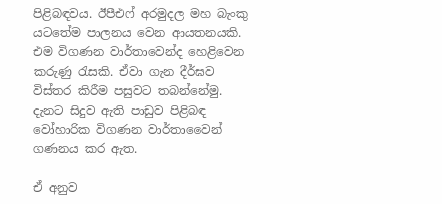පිළිබඳවය. ඊපීඑෆ් අරමුදල මහ බැංකු යටතේම පාලනය වෙන ආයතනයකි. එම විගණන වාර්තාවෙන්ද හෙළිවෙන කරුණු රැසකි. ඒවා ගැන දීර්ඝව විස්තර කිරීම පසුවට තබන්නේමු. දැනට සිදුව ඇති පාඩුව පිළිබඳ වෝහාරික විගණන වාර්තාවෛන් ගණනය කර ඇත.

ඒ අනුව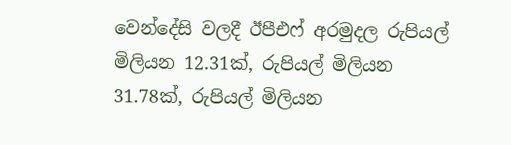වෙන්දේසි වලදී ඊපීඑෆ් අරමුදල රුපියල් මිලියන 12.31ක්, රුපියල් මිලියන 31.78ක්, රුපියල් මිලියන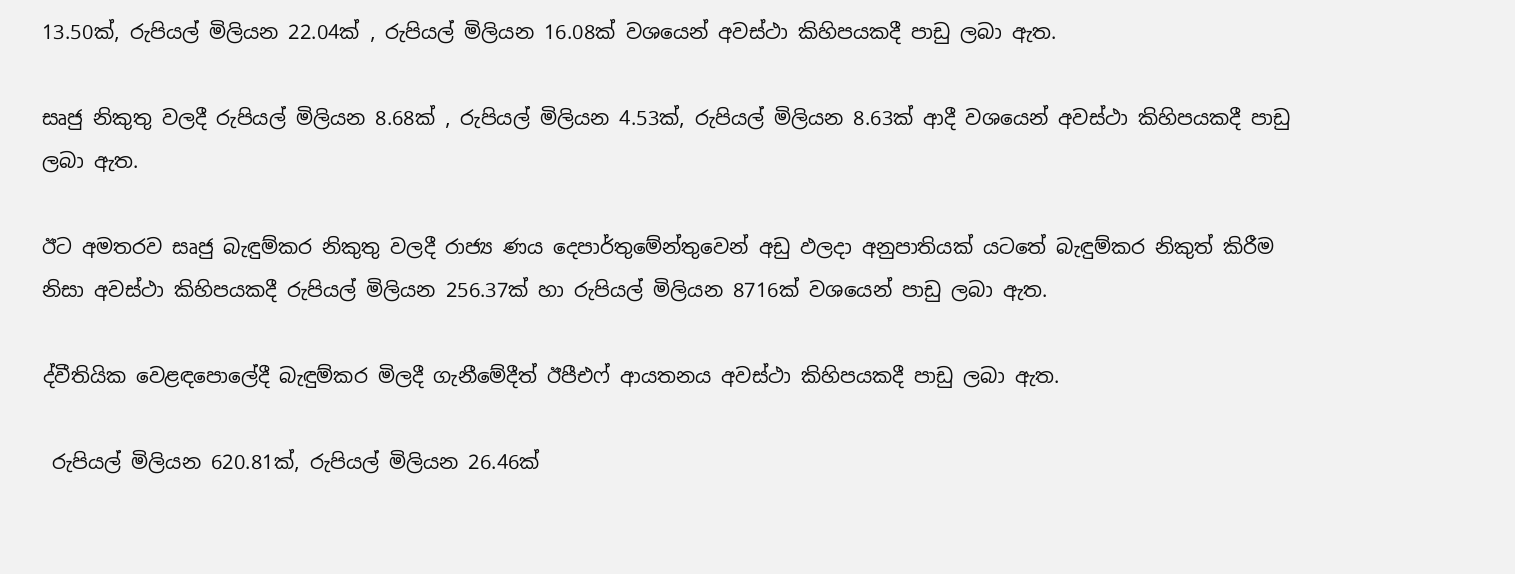13.50ක්, රුපියල් මිලියන 22.04ක් , රුපියල් මිලියන 16.08ක් වශයෙන් අවස්ථා කිහිපයකදී පාඩු ලබා ඇත.

සෘජු නිකුතු වලදී රුපියල් මිලියන 8.68ක් , රුපියල් මිලියන 4.53ක්, රුපියල් මිලියන 8.63ක් ආදී වශයෙන් අවස්ථා කිහිපයකදී පාඩු ලබා ඇත.

ඊට අමතරව සෘජු බැඳුම්කර නිකුතු වලදී රාජ්‍ය ණය දෙපාර්තුමේන්තුවෙන් අඩු ඵලදා අනුපාතියක් යටතේ බැඳුම්කර නිකුත් කිරීම නිසා අවස්ථා කිහිපයකදී රුපියල් මිලියන 256.37ක් හා රුපියල් මිලියන 8716ක් වශයෙන් පාඩු ලබා ඇත.

ද්වීතියික වෙළඳපොලේදී බැඳුම්කර මිලදී ගැනීමේදීත් ඊපීඑෆ් ආයතනය අවස්ථා කිහිපයකදී පාඩු ලබා ඇත.

 රුපියල් මිලියන 620.81ක්, රුපියල් මිලියන 26.46ක්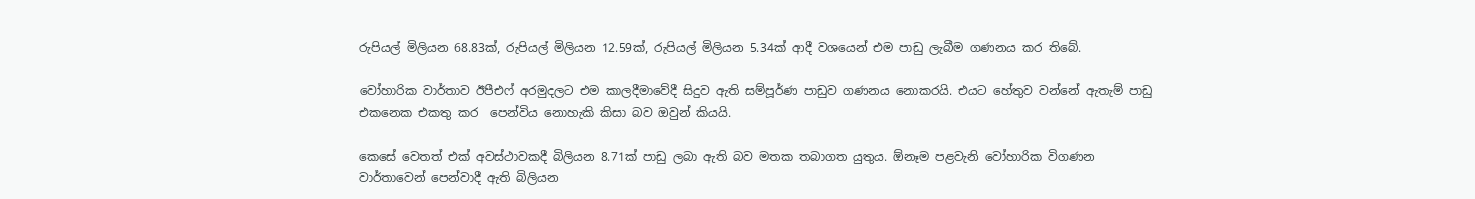රුපියල් මිලියන 68.83ක්, රුපියල් මිලියන 12.59ක්, රුපියල් මිලියන 5.34ක් ආදී වශයෙන් එම පාඩු ලැබීම ගණනය කර තිබේ.

වෝහාරික වාර්තාව ඊපීඑෆ් අරමුදලට එම කාලදීමාවේදී සිදුව ඇති සම්පූර්ණ පාඩුව ගණනය නොකරයි. එයට හේතුව වන්නේ ඇතැම් පාඩු එකනෙක එකතු කර  පෙන්විය නොහැකි කිසා බව ඔවුන් කියයි.

කෙසේ වෙතත් එක් අවස්ථාවකදී බිලියන 8.71ක් පාඩු ලබා ඇති බව මතක තබාගත යුතුය. ඕනෑම පළවැනි වෝහාරික විගණන වාර්තාවෙන් පෙන්වාදී ඇති බිලියන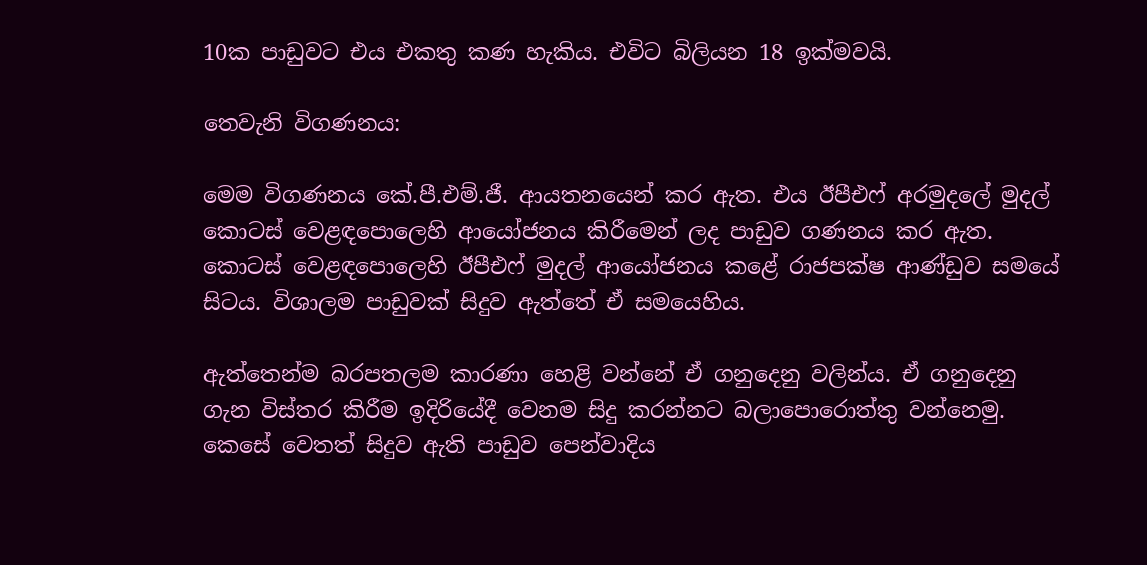10ක පාඩුවට එය එකතු කණ හැකිය. එවිට බිලියන 18 ඉක්මවයි.

තෙවැනි විගණනය:

මෙම විගණනය කේ.පී.එම්.ජී. ආයතනයෙන් කර ඇත. එය ඊපීඑෆ් අරමුදලේ මුදල් කොටස් වෙළඳපොලෙහි ආයෝජනය කිරීමෙන් ලද පාඩුව ගණනය කර ඇත. කොටස් වෙළඳපොලෙහි ඊපීඑෆ් මුදල් ආයෝජනය කළේ රාජපක්ෂ ආණ්ඩුව සමයේ සිටය. විශාලම පාඩුවක් සිදුව ඇත්තේ ඒ සමයෙහිය.

ඇත්තෙන්ම බරපතලම කාරණා හෙළි වන්නේ ඒ ගනුදෙනු වලින්ය. ඒ ගනුදෙනු ගැන විස්තර කිරීම ඉදිරියේදී වෙනම සිදු කරන්නට බලාපොරොත්තු වන්නෙමු. කෙසේ වෙතත් සිදුව ඇති පාඩුව පෙන්වාදිය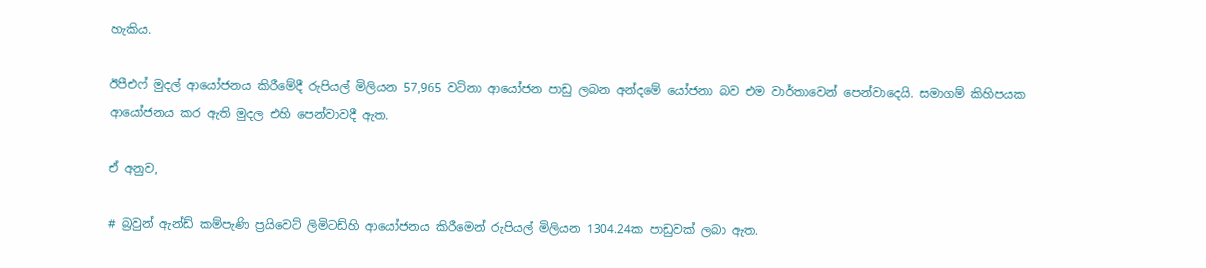හැකිය.

ඊපීඑෆ් මුදල් ආයෝජනය කිරීමේදී රුපියල් මිලියන 57,965 වටිනා ආයෝජන පාඩු ලබන අන්දමේ යෝජනා බව එම වාර්තාවෙන් පෙන්වාදෙයි. සමාගම් කිහිපයක ආයෝජනය කර ඇති මුදල එහි පෙන්වාවදී ඇත.

ඒ අනුව,

# බ්‍රවුන් ඇන්ඩ් කම්පැණි ප්‍රයිවෙට් ලිමිටඩ්හි ආයෝජනය කිරීමෙන් රුපියල් මිලියන 1304.24ක පාඩුවක් ලබා ඇත.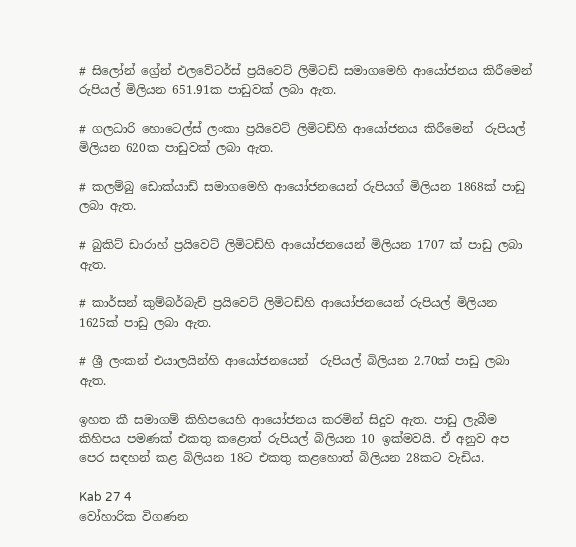# සිලෝන් ග්‍රේන් එලවේටර්ස් ප්‍රයිවෙට් ලිමිටඩ් සමාගමෙහි ආයෝජනය කිරීමෙන් රුපියල් මිලියන 651.91ක පාඩුවක් ලබා ඇත.

# ගලධාරි හොටෙල්ස් ලංකා ප්‍රයිවෙට් ලිමිටඩ්හි ආයෝජනය කිරීමෙන්  රුපියල් මිලියන 620ක පාඩුවක් ලබා ඇත.

# කලම්බු ඩොක්යාඩ් සමාගමෙහි ආයෝජනයෙන් රුපියග් මිලියන 1868ක් පාඩු ලබා ඇත.

# බුකිට් ඩාරාහ් ප්‍රයිවෙට් ලිමිටඩ්හි ආයෝජනයෙන් මිලියන 1707 ක් පාඩු ලබා ඇත.

# කාර්සන් කුම්බර්බැච් ප්‍රයිවෙට් ලිමිටඩ්හි ආයෝජනයෙන් රුපියල් මිලියන 1625ක් පාඩු ලබා ඇත.

# ශ්‍රී ලංකන් එයාලයින්හි ආයෝජනයෙන්  රුපියල් බිලියන 2.70ක් පාඩු ලබා ඇත.

ඉහත කී සමාගම් කිහිපයෙහි ආයෝජනය කරමින් සිදුව ඇත. පාඩු ලැබීම කිහිපය පමණක් එකතු කළොත් රුපියල් බිලියන 10 ඉක්මවයි. ඒ අනුව අප පෙර සඳහන් කළ බිලියන 18ට එකතු කළහොත් බිලියන 28කට වැඩිය.

Kab 27 4
වෝහාරික විගණන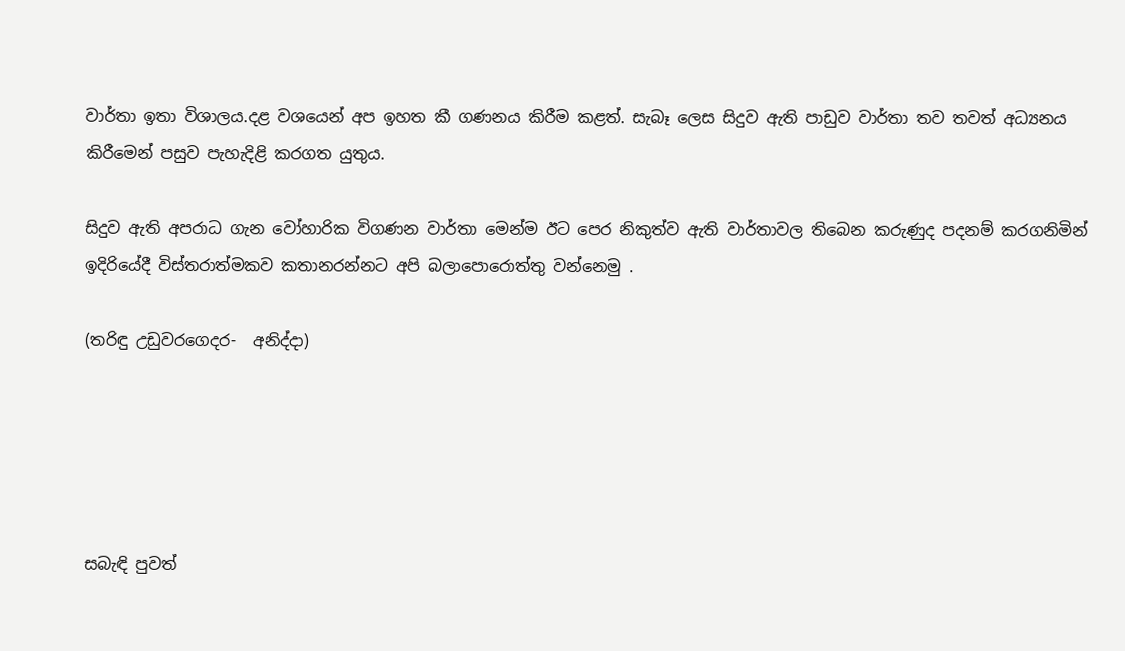වාර්තා ඉතා විශාලය.දළ වශයෙන් අප ඉහත කී ගණනය කිරීම කළත්. සැබෑ ලෙස සිදුව ඇති පාඩුව වාර්තා තව තවත් අධ්‍යනය කිරීමෙන් පසුව පැහැදිළි කරගත යුතුය.

සිදුව ඇති අපරාධ ගැන වෝහාරික විගණන වාර්තා මෙන්ම ඊට පෙර නිකුත්ව ඇති වාර්තාවල තිබෙන කරුණුද පදනම් කරගනිමින් ඉදිරියේදී විස්තරාත්මකව කතානරන්නට අපි බලාපොරොත්තු වන්නෙමු .

(තරිඳු උඩුවරගෙදර-  අනිද්දා)





සබැඳි පුවත්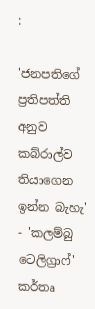:

'ජනපතිගේ ප්‍රතිපත්ති අනුව කබ්රාල්ව තියාගෙන ඉන්න බැහැ' - 'කලම්බු ටෙලිග්‍රාෆ්' කර්තෘ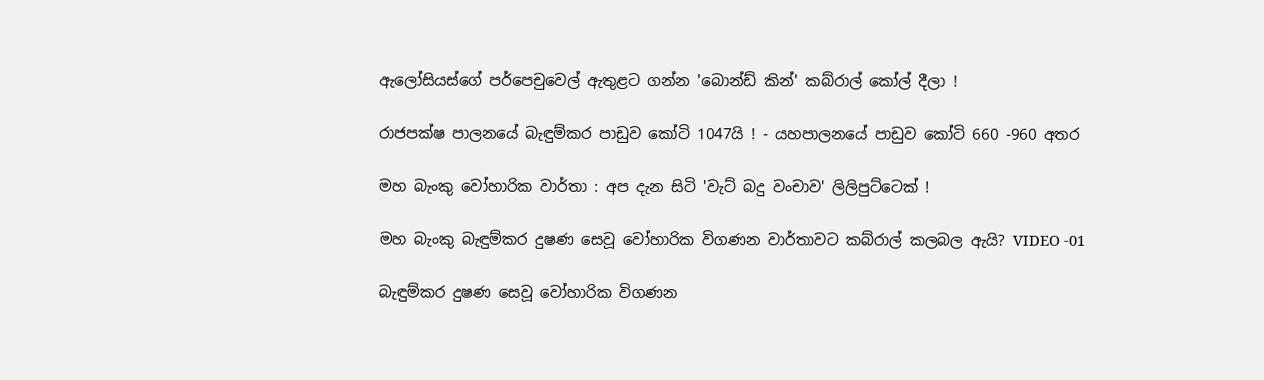ඇලෝසියස්ගේ පර්පෙචුවෙල් ඇතුළට ගන්න 'බොන්ඩ් කින්' කබ්රාල් කෝල් දීලා !

රාජපක්ෂ පාලනයේ බැඳුම්කර පාඩුව කෝටි 1047යි ! - යහපාලනයේ පාඩුව කෝටි 660 -960 අතර

මහ බැංකු වෝහාරික වාර්තා : අප දැන සිටි 'වැට් බදු වංචාව' ලිලිපුට්ටෙක් !

මහ බැංකු බැඳුම්කර දුෂණ සෙවූ වෝහාරික විගණන වාර්තාවට කබ්රාල් කලබල ඇයි? VIDEO -01

බැඳුම්කර දුෂණ සෙවූ වෝහාරික විගණන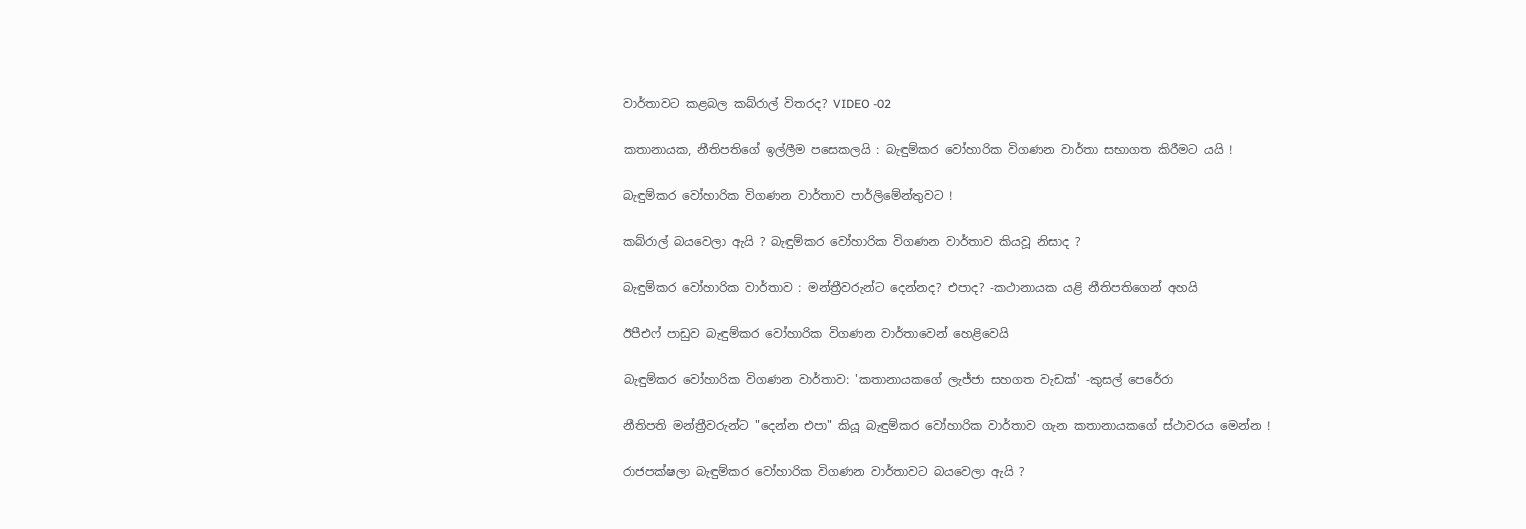වාර්තාවට කළබල කබ්රාල් විතරද? VIDEO -02

කතානායක, නීතිපතිගේ ඉල්ලීම පසෙකලයි : බැඳුම්කර වෝහාරික විගණන වාර්තා සභාගත කිරීමට යයි !

බැඳුම්කර වෝහාරික විගණන වාර්තාව පාර්ලිමේන්තුවට !

කබ්රාල් බයවෙලා ඇයි ? බැඳුම්කර වෝහාරික විගණන වාර්තාව කියවූ නිසාද ?

බැඳුම්කර වෝහාරික වාර්තාව : මන්ත්‍රීවරුන්ට දෙන්නද? එපාද? -කථානායක යළි නීතිපතිගෙන් අහයි

ඊපීඑෆ් පාඩුව බැඳුම්කර වෝහාරික විගණන වාර්තාවෙන් හෙළිවෙයි

බැඳුම්කර වෝහාරික විගණන වාර්තාව: 'කතානායකගේ ලැජ්ජා සහගත වැඩක්' -කුසල් පෙරේරා

නීතිපති මන්ත්‍රීවරුන්ට "දෙන්න එපා" කියූ බැඳුම්කර වෝහාරික වාර්තාව ගැන කතානායකගේ ස්ථාවරය මෙන්න !

රාජපක්ෂලා බැඳුම්කර වෝහාරික විගණන වාර්තාවට බයවෙලා ඇයි ?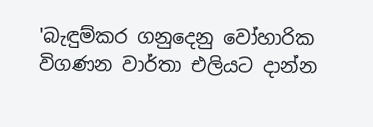'බැඳුම්කර ගනුදෙනු වෝහාරික විගණන වාර්තා එලියට දාන්න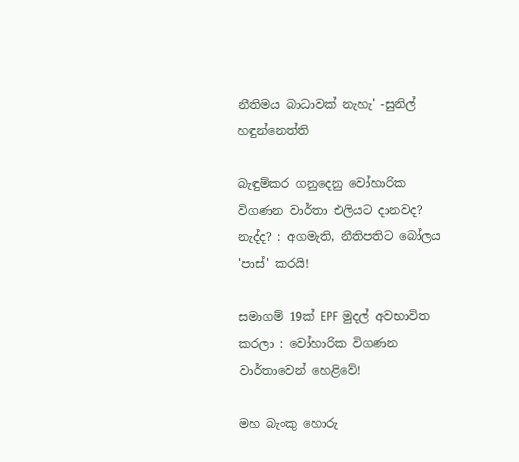නීතිමය බාධාවක් නැහැ' -සුනිල් හඳුන්නෙත්ති

බැඳුම්කර ගනුදෙනු වෝහාරික විගණන වාර්තා එලියට දානවද? නැද්ද? : අගමැති, නීතිපතිට බෝලය 'පාස්' කරයි!

සමාගම් 19ක් EPF මුදල් අවභාවිත කරලා : වෝහාරික විගණන වාර්තාවෙන් හෙළිවේ!

මහ බැංකු හොරු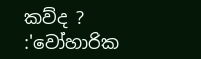කව්ද ? :'වෝහාරික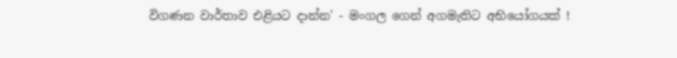විගණන වාර්තාව එළියට දාන්න' - මංගල ගෙන් අගමැතිට අභියෝගයක් !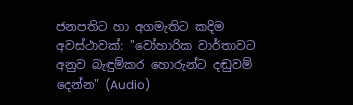ජනපතිට හා අගමැතිට කදිම අවස්ථාවක්: ''වෝහාරික වාර්තාවට අනුව බැඳුම්කර හොරුන්ට දඬුවම් දෙන්න" (Audio)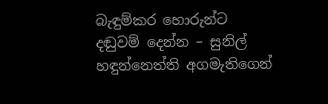බැඳුම්කර හොරුන්ට දඬුවම් දෙන්න – සුනිල් හඳුන්නෙත්ති අගමැතිගෙන්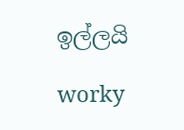ඉල්ලයි

worky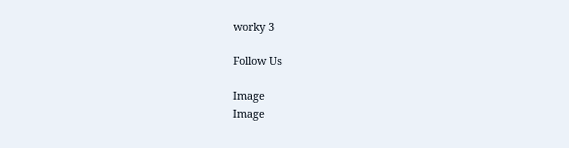worky 3

Follow Us

Image
Image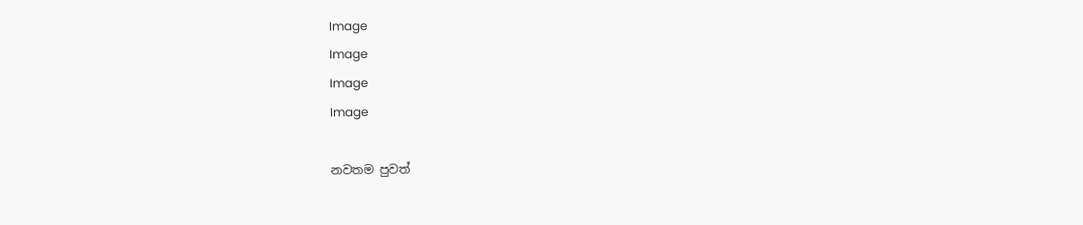Image
Image
Image
Image

නවතම පුවත්